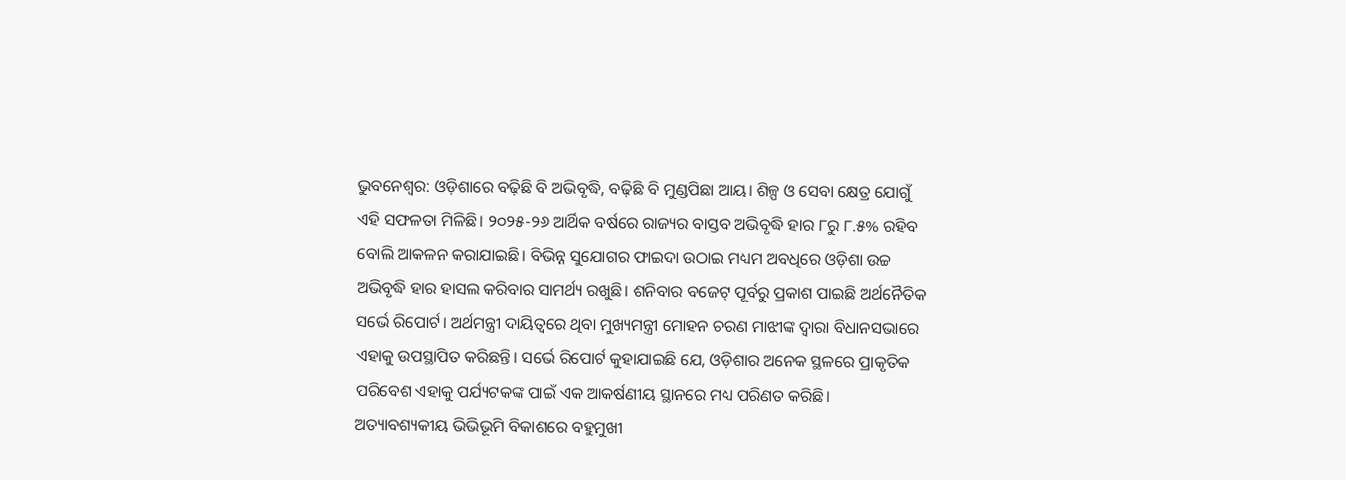ଭୁବନେଶ୍ୱର: ଓଡ଼ିଶାରେ ବଢ଼ିଛି ବି ଅଭିବୃଦ୍ଧି, ବଢ଼ିଛି ବି ମୁଣ୍ଡପିଛା ଆୟ। ଶିଳ୍ପ ଓ ସେବା କ୍ଷେତ୍ର ଯୋଗୁଁ ଏହି ସଫଳତା ମିଳିଛି। ୨୦୨୫-୨୬ ଆର୍ଥିକ ବର୍ଷରେ ରାଜ୍ୟର ବାସ୍ତବ ଅଭିବୃଦ୍ଧି ହାର ୮ରୁ ୮.୫% ରହିବ ବୋଲି ଆକଳନ କରାଯାଇଛି। ବିଭିନ୍ନ ସୁଯୋଗର ଫାଇଦା ଉଠାଇ ମଧ୍ୟମ ଅବଧିରେ ଓଡ଼ିଶା ଉଚ୍ଚ ଅଭିବୃଦ୍ଧି ହାର ହାସଲ କରିବାର ସାମର୍ଥ୍ୟ ରଖୁଛି। ଶନିବାର ବଜେଟ୍ ପୂର୍ବରୁ ପ୍ରକାଶ ପାଇଛି ଅର୍ଥନୈତିକ ସର୍ଭେ ରିପୋର୍ଟ। ଅର୍ଥମନ୍ତ୍ରୀ ଦାୟିତ୍ୱରେ ଥିବା ମୁଖ୍ୟମନ୍ତ୍ରୀ ମୋହନ ଚରଣ ମାଝୀଙ୍କ ଦ୍ୱାରା ବିଧାନସଭାରେ ଏହାକୁ ଉପସ୍ଥାପିତ କରିଛନ୍ତି। ସର୍ଭେ ରିପୋର୍ଟ କୁହାଯାଇଛି ଯେ, ଓଡ଼ିଶାର ଅନେକ ସ୍ଥଳରେ ପ୍ରାକୃତିକ ପରିବେଶ ଏହାକୁ ପର୍ଯ୍ୟଟକଙ୍କ ପାଇଁ ଏକ ଆକର୍ଷଣୀୟ ସ୍ଥାନରେ ମଧ୍ୟ ପରିଣତ କରିଛି। ଅତ୍ୟାବଶ୍ୟକୀୟ ଭିଭିଭୂମି ବିକାଶରେ ବହୁମୁଖୀ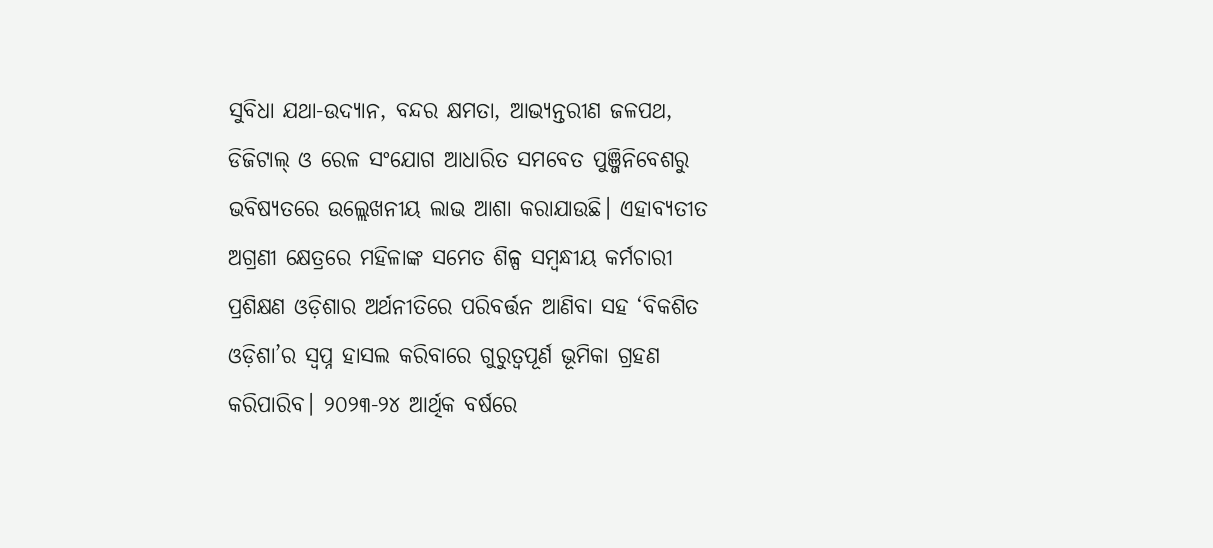ସୁବିଧା ଯଥା-ଉଦ୍ୟାନ, ବନ୍ଦର କ୍ଷମତା, ଆଭ୍ୟନ୍ତରୀଣ ଜଳପଥ, ଡିଜିଟାଲ୍ ଓ ରେଳ ସଂଯୋଗ ଆଧାରିତ ସମବେତ ପୁଞ୍ଜିନିବେଶରୁ ଭବିଷ୍ୟତରେ ଉଲ୍ଲେଖନୀୟ ଲାଭ ଆଶା କରାଯାଉଛି। ଏହାବ୍ୟତୀତ ଅଗ୍ରଣୀ କ୍ଷେତ୍ରରେ ମହିଳାଙ୍କ ସମେତ ଶିଳ୍ପ ସମ୍ବନ୍ଧୀୟ କର୍ମଚାରୀ ପ୍ରଶିକ୍ଷଣ ଓଡ଼ିଶାର ଅର୍ଥନୀତିରେ ପରିବର୍ତ୍ତନ ଆଣିବା ସହ ‘ବିକଶିତ ଓଡ଼ିଶା’ର ସ୍ୱପ୍ନ ହାସଲ କରିବାରେ ଗୁରୁତ୍ୱପୂର୍ଣ ଭୂମିକା ଗ୍ରହଣ କରିପାରିବ। ୨୦୨୩-୨୪ ଆର୍ଥିକ ବର୍ଷରେ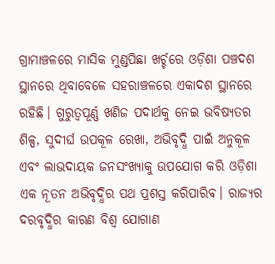ଗ୍ରାମାଞ୍ଚଳରେ ମାସିକ ମୁଣ୍ଡପିଛା ଖର୍ଚ୍ଚରେ ଓଡ଼ିଶା ପଞ୍ଚଦଶ ସ୍ଥାନରେ ଥିବାବେଳେ ସହରାଞ୍ଚଳରେ ଏକାଦଶ ସ୍ଥାନରେ ରହିଛି। ଗୁରୁତ୍ୱପୂର୍ଣ୍ଣ ଖଣିଜ ପଦାର୍ଥକୁ ନେଇ ଭବିଷ୍ୟତର ଶିଳ୍ପ, ସୁଦୀର୍ଘ ଉପକୂଳ ରେଖା, ଅଭିବୃଦ୍ଧି ପାଇଁ ଅନୁକୂଳ ଏବଂ ଲାଭଦାୟକ ଜନସଂଖ୍ୟାକୁ ଉପଯୋଗ କରି ଓଡ଼ିଶା ଏକ ନୂତନ ଅଭିବୃଦ୍ଧିର ପଥ ପ୍ରଶସ୍ତ କରିପାରିବ। ରାଜ୍ୟର ଦରବୃଦ୍ଧିର କାରଣ ବିଶ୍ୱ ଯୋଗାଣ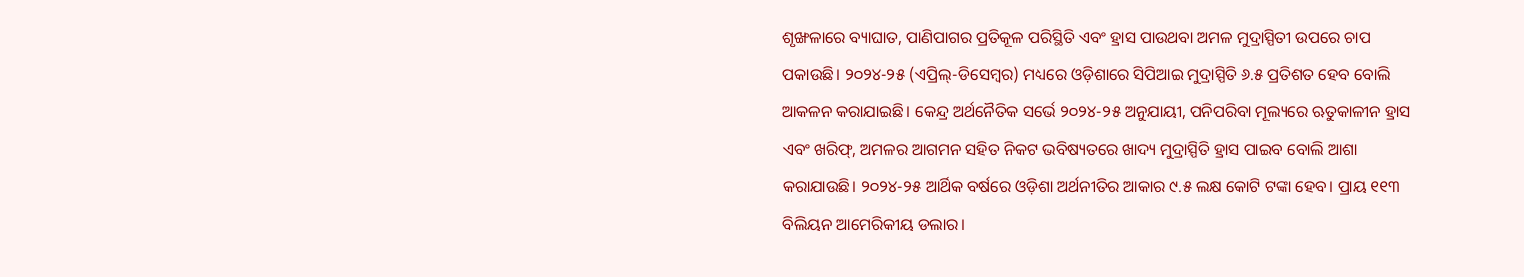ଶୃଙ୍ଖଳାରେ ବ୍ୟାଘାତ, ପାଣିପାଗର ପ୍ରତିକୂଳ ପରିସ୍ଥିତି ଏବଂ ହ୍ରାସ ପାଉଥବା ଅମଳ ମୁଦ୍ରାସ୍ପିତୀ ଉପରେ ଚାପ ପକାଉଛି। ୨୦୨୪-୨୫ (ଏପ୍ରିଲ୍-ଡିସେମ୍ବର) ମଧ୍ୟରେ ଓଡ଼ିଶାରେ ସିପିଆଇ ମୁଦ୍ରାସ୍ପିତି ୬.୫ ପ୍ରତିଶତ ହେବ ବୋଲି ଆକଳନ କରାଯାଇଛି। କେନ୍ଦ୍ର ଅର୍ଥନୈତିକ ସର୍ଭେ ୨୦୨୪-୨୫ ଅନୁଯାୟୀ, ପନିପରିବା ମୂଲ୍ୟରେ ଋତୁକାଳୀନ ହ୍ରାସ ଏବଂ ଖରିଫ୍, ଅମଳର ଆଗମନ ସହିତ ନିକଟ ଭବିଷ୍ୟତରେ ଖାଦ୍ୟ ମୁଦ୍ରାସ୍ପିତି ହ୍ରାସ ପାଇବ ବୋଲି ଆଶା କରାଯାଉଛି। ୨୦୨୪-୨୫ ଆର୍ଥିକ ବର୍ଷରେ ଓଡ଼ିଶା ଅର୍ଥନୀତିର ଆକାର ୯.୫ ଲକ୍ଷ କୋଟି ଟଙ୍କା ହେବ। ପ୍ରାୟ ୧୧୩ ବିଲିୟନ ଆମେରିକୀୟ ଡଲାର।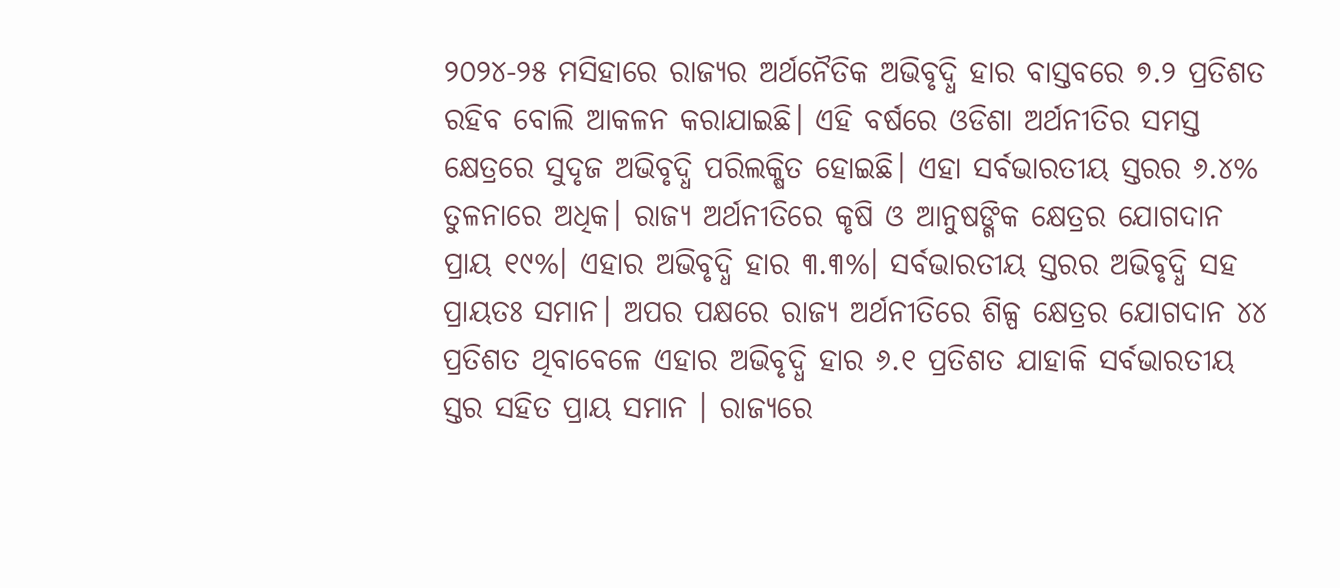୨୦୨୪-୨୫ ମସିହାରେ ରାଜ୍ୟର ଅର୍ଥନୈତିକ ଅଭିବୃଦ୍ଧି ହାର ବାସ୍ତବରେ ୭.୨ ପ୍ରତିଶତ ରହିବ ବୋଲି ଆକଳନ କରାଯାଇଛି। ଏହି ବର୍ଷରେ ଓଡିଶା ଅର୍ଥନୀତିର ସମସ୍ତ କ୍ଷେତ୍ରରେ ସୁଦୃଜ ଅଭିବୃଦ୍ଧି ପରିଲକ୍ଷିତ ହୋଇଛି। ଏହା ସର୍ବଭାରତୀୟ ସ୍ତରର ୬.୪% ତୁଳନାରେ ଅଧିକ। ରାଜ୍ୟ ଅର୍ଥନୀତିରେ କୃଷି ଓ ଆନୁଷଙ୍ଗିକ କ୍ଷେତ୍ରର ଯୋଗଦାନ ପ୍ରାୟ ୧୯%। ଏହାର ଅଭିବୃଦ୍ଧି ହାର ୩.୩%। ସର୍ବଭାରତୀୟ ସ୍ତରର ଅଭିବୃଦ୍ଧି ସହ ପ୍ରାୟତଃ ସମାନ। ଅପର ପକ୍ଷରେ ରାଜ୍ୟ ଅର୍ଥନୀତିରେ ଶିଳ୍ପ କ୍ଷେତ୍ରର ଯୋଗଦାନ ୪୪ ପ୍ରତିଶତ ଥିବାବେଳେ ଏହାର ଅଭିବୃଦ୍ଧି ହାର ୬.୧ ପ୍ରତିଶତ ଯାହାକି ସର୍ବଭାରତୀୟ ସ୍ତର ସହିତ ପ୍ରାୟ ସମାନ । ରାଜ୍ୟରେ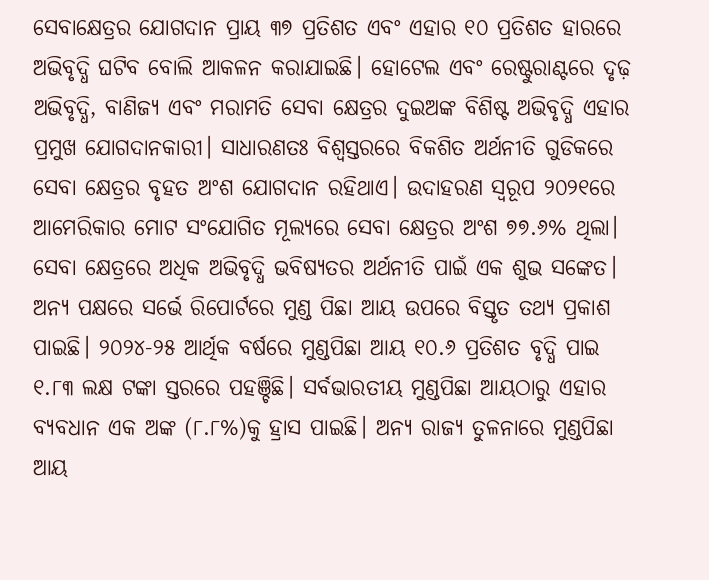ସେବାକ୍ଷେତ୍ରର ଯୋଗଦାନ ପ୍ରାୟ ୩୭ ପ୍ରତିଶତ ଏବଂ ଏହାର ୧୦ ପ୍ରତିଶତ ହାରରେ ଅଭିବୃଦ୍ଧି ଘଟିବ ବୋଲି ଆକଳନ କରାଯାଇଛି। ହୋଟେଲ ଏବଂ ରେଷ୍ଟୁରାଣ୍ଟରେ ଦୃଢ଼ ଅଭିବୃଦ୍ଧି, ବାଣିଜ୍ୟ ଏବଂ ମରାମତି ସେବା କ୍ଷେତ୍ରର ଦୁଇଅଙ୍କ ବିଶିଷ୍ଟ ଅଭିବୃଦ୍ଧି ଏହାର ପ୍ରମୁଖ ଯୋଗଦାନକାରୀ। ସାଧାରଣତଃ ବିଶ୍ୱସ୍ତରରେ ବିକଶିତ ଅର୍ଥନୀତି ଗୁଡିକରେ ସେବା କ୍ଷେତ୍ରର ବୃହତ ଅଂଶ ଯୋଗଦାନ ରହିଥାଏ। ଉଦାହରଣ ସ୍ୱରୂପ ୨୦୨୧ରେ ଆମେରିକାର ମୋଟ ସଂଯୋଗିତ ମୂଲ୍ୟରେ ସେବା କ୍ଷେତ୍ରର ଅଂଶ ୭୭.୬% ଥିଲା। ସେବା କ୍ଷେତ୍ରରେ ଅଧିକ ଅଭିବୃଦ୍ଧି ଭବିଷ୍ୟତର ଅର୍ଥନୀତି ପାଇଁ ଏକ ଶୁଭ ସଙ୍କେତ। ଅନ୍ୟ ପକ୍ଷରେ ସର୍ଭେ ରିପୋର୍ଟରେ ମୁଣ୍ଡ ପିଛା ଆୟ ଉପରେ ବିସ୍ତୃତ ତଥ୍ୟ ପ୍ରକାଶ ପାଇଛି। ୨୦୨୪-୨୫ ଆର୍ଥିକ ବର୍ଷରେ ମୁଣ୍ଡପିଛା ଆୟ ୧୦.୬ ପ୍ରତିଶତ ବୃଦ୍ଧି ପାଇ ୧.୮୩ ଲକ୍ଷ ଟଙ୍କା ସ୍ତରରେ ପହଞ୍ଚିଛି। ସର୍ବଭାରତୀୟ ମୁଣ୍ଡପିଛା ଆୟଠାରୁ ଏହାର ବ୍ୟବଧାନ ଏକ ଅଙ୍କ (୮.୮%)କୁ ହ୍ରାସ ପାଇଛି। ଅନ୍ୟ ରାଜ୍ୟ ତୁଳନାରେ ମୁଣ୍ଡପିଛା ଆୟ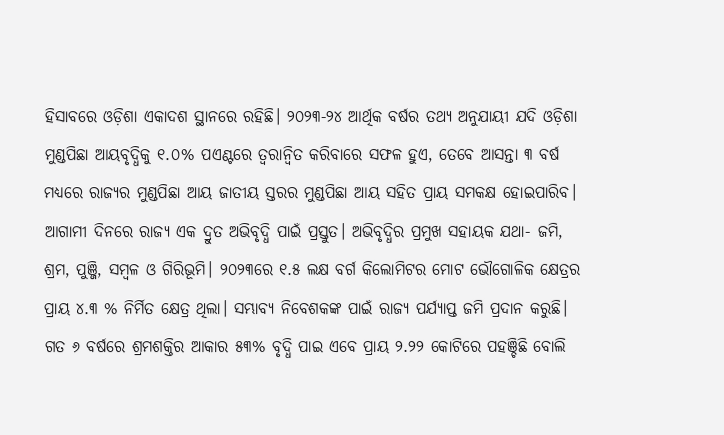ହିସାବରେ ଓଡ଼ିଶା ଏକାଦଶ ସ୍ଥାନରେ ରହିଛି। ୨୦୨୩-୨୪ ଆର୍ଥିକ ବର୍ଷର ତଥ୍ୟ ଅନୁଯାୟୀ ଯଦି ଓଡ଼ିଶା ମୁଣ୍ଡପିଛା ଆୟବୃଦ୍ଧିକୁ ୧.୦% ପଏଣ୍ଟରେ ତ୍ୱରାନ୍ୱିତ କରିବାରେ ସଫଳ ହୁଏ, ତେବେ ଆସନ୍ତା ୩ ବର୍ଷ ମଧ୍ୟରେ ରାଜ୍ୟର ମୁଣ୍ଡପିଛା ଆୟ ଜାତୀୟ ସ୍ତରର ମୁଣ୍ଡପିଛା ଆୟ ସହିତ ପ୍ରାୟ ସମକକ୍ଷ ହୋଇପାରିବ। ଆଗାମୀ ଦିନରେ ରାଜ୍ୟ ଏକ ଦ୍ରୁତ ଅଭିବୃଦ୍ଧି ପାଇଁ ପ୍ରସ୍ତୁତ। ଅଭିବୃଦ୍ଧିର ପ୍ରମୁଖ ସହାୟକ ଯଥା- ଜମି, ଶ୍ରମ, ପୁଞ୍ଜି, ସମ୍ବଳ ଓ ଗିରିଭୂମି। ୨୦୨୩ରେ ୧.୫ ଲକ୍ଷ ବର୍ଗ କିଲୋମିଟର ମୋଟ ଭୌଗୋଳିକ କ୍ଷେତ୍ରର ପ୍ରାୟ ୪.୩ % ନିର୍ମିତ କ୍ଷେତ୍ର ଥିଲା। ସମ୍ଭାବ୍ୟ ନିବେଶକଙ୍କ ପାଇଁ ରାଜ୍ୟ ପର୍ଯ୍ୟାପ୍ତ ଜମି ପ୍ରଦାନ କରୁଛି। ଗତ ୬ ବର୍ଷରେ ଶ୍ରମଶକ୍ତିର ଆକାର ୫୩% ବୃଦ୍ଧି ପାଇ ଏବେ ପ୍ରାୟ ୨.୨୨ କୋଟିରେ ପହଞ୍ଚିଛି ବୋଲି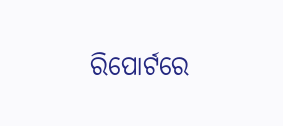ରିପୋର୍ଟରେ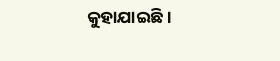କୁହାଯାଇଛି।